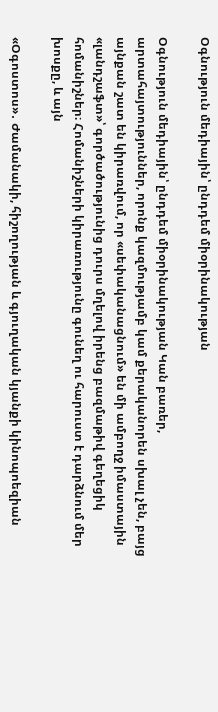Օգնություն մեդիային՝ ընդդեմ միօրինակության

Օգնություն մեդիային՝ ընդդեմ միօրինակության Կան բառեր, արտահայտություններ, որոնք կազմությամբ կամ քերականորեն սխալ չեն, բայց այնքան շատ են կիրառվում, որ «սեփականացնում» են մի ամբողջ իմաստային «լանդշաֆտ»՝ գործածությունից դուրս մղելով իրենց բազմաթիվ գեղեցիկ հոմանիշներ։ Հոմանիշների կիրառությունը գունեղ ու հարուստ է դարձնում մեր խոսքը, և այն

«Օգոստոս»․ Ժամանակի, հիշողության և գյուղական կյանքի կինոպոեզիան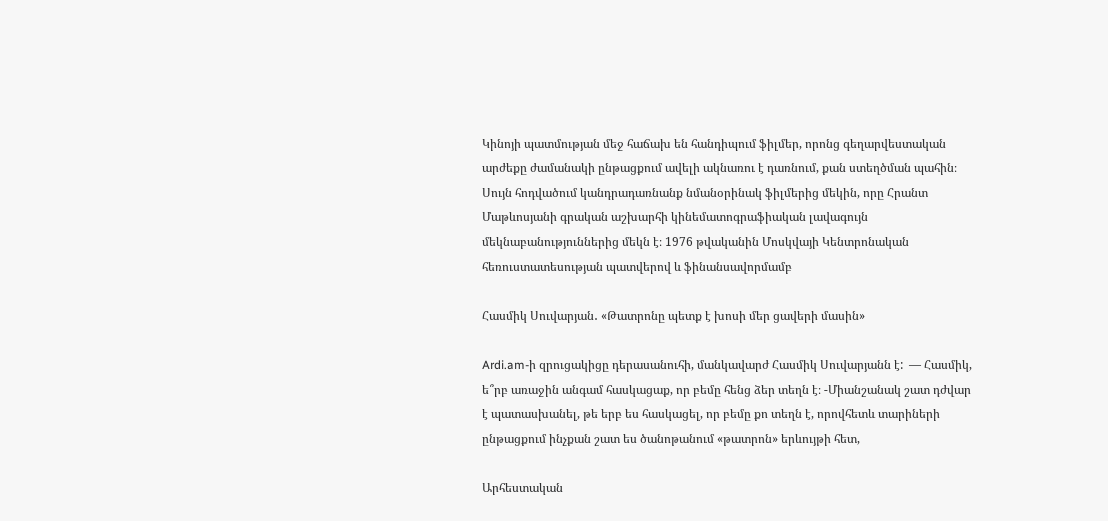Կինոյի պատմության մեջ հաճախ են հանդիպում ֆիլմեր, որոնց գեղարվեստական արժեքը ժամանակի ընթացքում ավելի ակնառու է դառնում, քան ստեղծման պահին։ Սույն հոդվածում կանդրադառնանք նմանօրինակ ֆիլմերից մեկին, որը Հրանտ Մաթևոսյանի գրական աշխարհի կինեմատոգրաֆիական լավագույն մեկնաբանություններից մեկն է։ 1976 թվականին Մոսկվայի Կենտրոնական հեռուստատեսության պատվերով և ֆինանսավորմամբ

Հասմիկ Սուվարյան․ «Թատրոնը պետք է խոսի մեր ցավերի մասին»

Ardi.am-ի զրուցակիցը դերասանուհի, մանկավարժ Հասմիկ Սուվարյանն է:  — Հասմիկ, ե՞րբ առաջին անգամ հասկացաք, որ բեմը հենց ձեր տեղն է։ -Միանշանակ շատ դժվար է պատասխանել, թե երբ ես հասկացել, որ բեմը քո տեղն է, որովհետև տարիների ընթացքում ինչքան շատ ես ծանոթանում «թատրոն» երևույթի հետ,

Արհեստական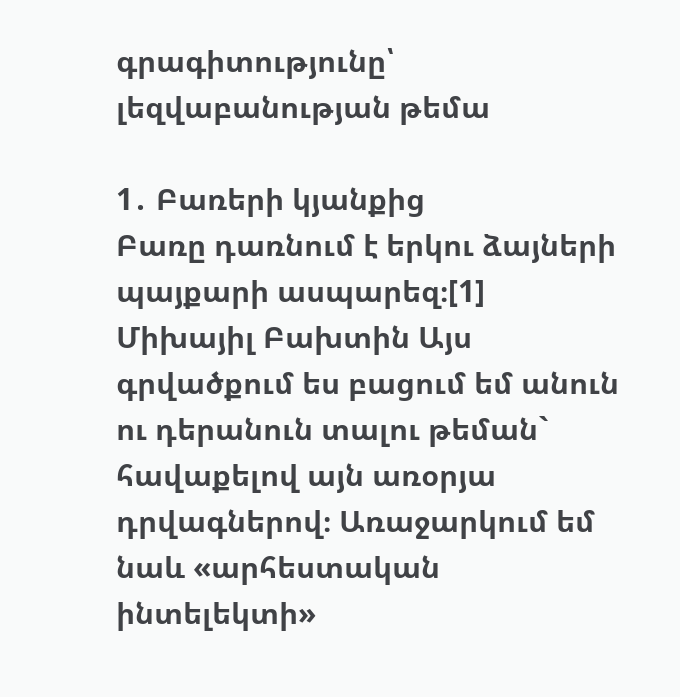գրագիտությունը՝ լեզվաբանության թեմա

1․ Բառերի կյանքից                                                       Բառը դառնում է երկու ձայների պայքարի ասպարեզ։[1]                                                       Միխայիլ Բախտին Այս գրվածքում ես բացում եմ անուն ու դերանուն տալու թեման` հավաքելով այն առօրյա դրվագներով։ Առաջարկում եմ նաև «արհեստական ինտելեկտի»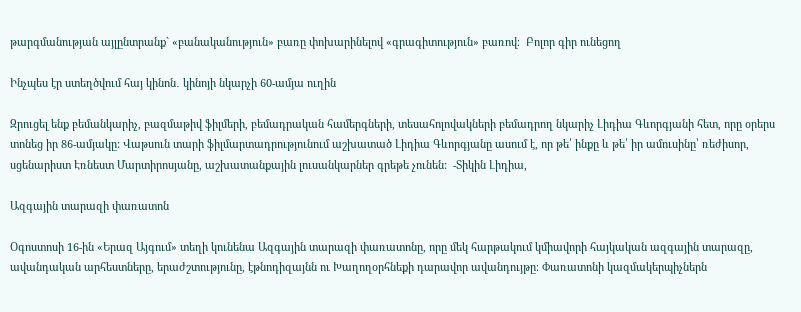թարգմանության այլընտրանք` «բանականություն» բառը փոխարինելով «գրագիտություն» բառով։  Բոլոր գիր ունեցող

Ինչպես էր ստեղծվում հայ կինոն․ կինոյի նկարչի 60-ամյա ուղին

Զրուցել ենք բեմանկարիչ, բազմաթիվ ֆիլմերի, բեմադրական համերգների, տեսահոլովակների բեմադրող նկարիչ Լիդիա Գևորգյանի հետ, որը օրերս տոնեց իր 86-ամյակը: Վաթսուն տարի ֆիլմարտադրությունում աշխատած Լիդիա Գևորգյանը ասում է, որ թե՛ ինքը և թե՛ իր ամուսինը՝ ռեժիսոր, սցենարիստ Էռնեստ Մարտիրոսյանը, աշխատանքային լուսանկարներ գրեթե չունեն:  -Տիկին Լիդիա,

Ազգային տարազի փառատոն

Օգոստոսի 16-ին «Երազ Այգում» տեղի կունենա Ազգային տարազի փառատոնը, որը մեկ հարթակում կմիավորի հայկական ազգային տարազը, ավանդական արհեստները, երաժշտությունը, էթնոդիզայնն ու Խաղողօրհնեքի դարավոր ավանդույթը։ Փառատոնի կազմակերպիչներն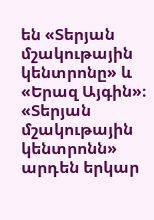են «Տերյան մշակութային կենտրոնը» և «Երազ Այգին»։ «Տերյան մշակութային կենտրոնն» արդեն երկար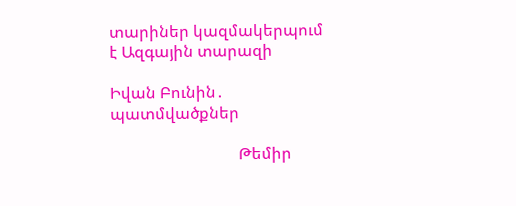տարիներ կազմակերպում է Ազգային տարազի

Իվան Բունին․ պատմվածքներ

                                Թեմիր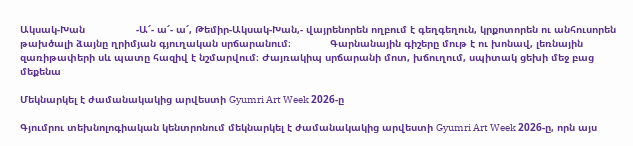Ակսակ-Խան                 -Ա՜- ա՜- ա՜, Թեմիր-Ակսակ-Խան,- վայրենորեն ողբում է գեղգեղուն, կրքոտորեն ու անհուսորեն թախծալի ձայնը ղրիմյան գյուղական սրճարանում։             Գարնանային գիշերը մութ է ու խոնավ, լեռնային զառիթափերի սև պատը հազիվ է նշմարվում։ Ժայռակիպ սրճարանի մոտ, խճուղում, սպիտակ ցեխի մեջ բաց մեքենա

Մեկնարկել է ժամանակակից արվեստի Gyumri Art Week 2026-ը

Գյումրու տեխնոլոգիական կենտրոնում մեկնարկել է ժամանակակից արվեստի Gyumri Art Week 2026-ը, որն այս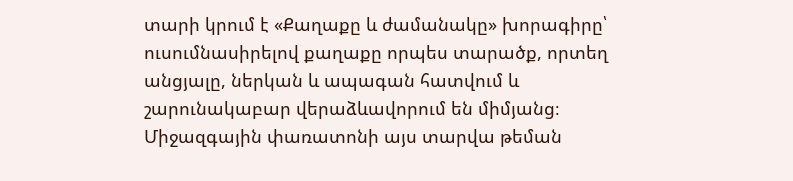տարի կրում է «Քաղաքը և ժամանակը» խորագիրը՝ ուսումնասիրելով քաղաքը որպես տարածք, որտեղ անցյալը, ներկան և ապագան հատվում և շարունակաբար վերաձևավորում են միմյանց։ Միջազգային փառատոնի այս տարվա թեման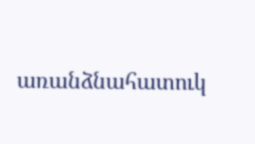առանձնահատուկ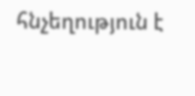հնչեղություն է